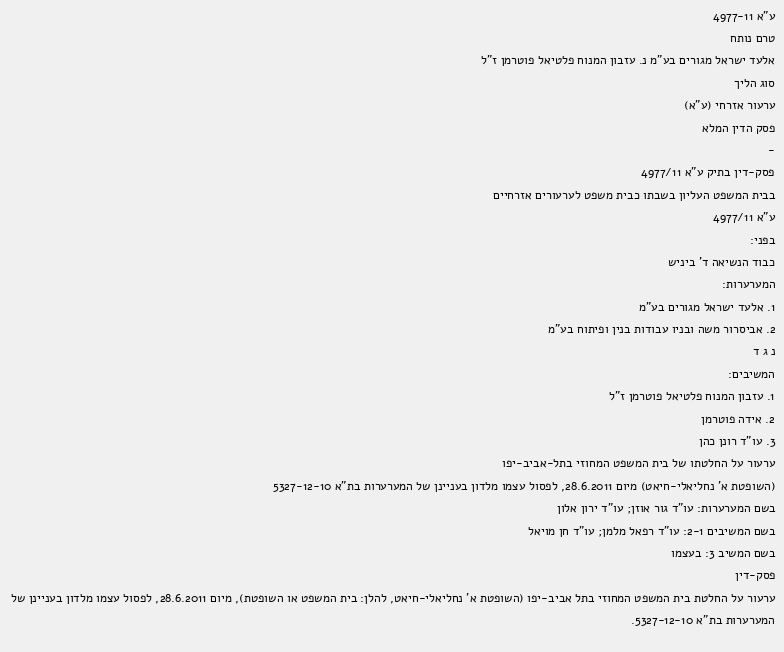ע"א 4977-11
טרם נותח
אלעד ישראל מגורים בע"מ נ. עזבון המנוח פלטיאל פוטרמן ז"ל
סוג הליך
ערעור אזרחי (ע"א)
פסק הדין המלא
-
פסק-דין בתיק ע"א 4977/11
בבית המשפט העליון בשבתו כבית משפט לערעורים אזרחיים
ע"א 4977/11
בפני:
כבוד הנשיאה ד' ביניש
המערערות:
1. אלעד ישראל מגורים בע"מ
2. אביסרור משה ובניו עבודות בנין ופיתוח בע"מ
נ ג ד
המשיבים:
1. עזבון המנוח פלטיאל פוטרמן ז"ל
2. אידה פוטרמן
3. עו"ד רונן כהן
ערעור על החלטתו של בית המשפט המחוזי בתל-אביב-יפו
(השופטת א' נחליאלי-חיאט) מיום 28.6.2011, לפסול עצמו מלדון בעניינן של המערערות בת"א 5327-12-10
בשם המערערות: עו"ד גור אוזן; עו"ד ירון אלון
בשם המשיבים 2-1: עו"ד רפאל מלמן; עו"ד חן מויאל
בשם המשיב 3: בעצמו
פסק-דין
ערעור על החלטת בית המשפט המחוזי בתל אביב-יפו (השופטת א' נחליאלי-חיאט, להלן: בית המשפט או השופטת), מיום 28.6.2011, לפסול עצמו מלדון בעניינן של המערערות בת"א 5327-12-10.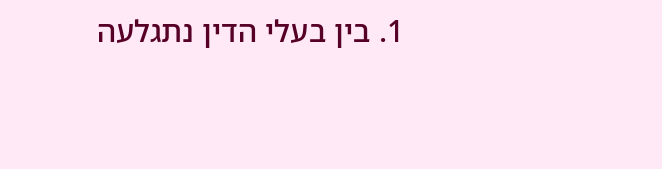1. בין בעלי הדין נתגלעה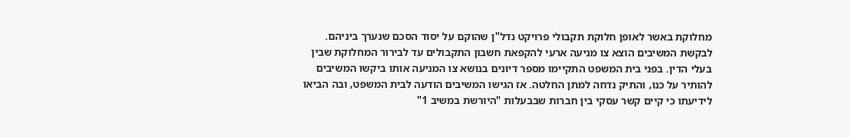מחלוקת באשר לאופן חלוקת תקבולי פרויקט נדל"ן שהוקם על יסוד הסכם שנערך ביניהם. לבקשת המשיבים הוצא צו מניעה ארעי להקפאת חשבון התקבולים עד לבירור המחלוקת שבין בעלי הדין. בפני בית המשפט התקיימו מספר דיונים בנושא צו המניעה אותו ביקשו המשיבים להותיר על כנו, והתיק נדחה למתן החלטה. אז הגישו המשיבים הודעה לבית המשפט, ובה הביאו לידיעתו כי קיים קשר עסקי בין חברות שבבעלות "היורשת במשיב 1"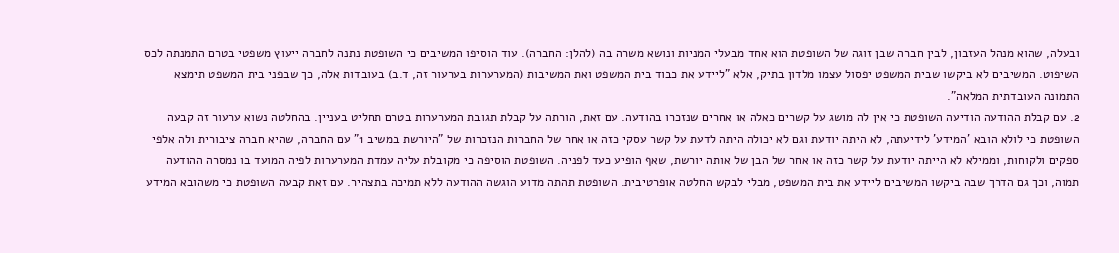ובעלה, שהוא מנהל העזבון, לבין חברה שבן זוגה של השופטת הוא אחד מבעלי המניות ונושא משרה בה (להלן: החברה). עוד הוסיפו המשיבים כי השופטת נתנה לחברה ייעוץ משפטי בטרם התמנתה לכס השיפוט. המשיבים לא ביקשו שבית המשפט יפסול עצמו מלדון בתיק, אלא "ליידע את כבוד בית המשפט ואת המשיבות (המערערות בערעור זה, ד.ב) בעובדות אלה, כך שבפני בית המשפט תימצא התמונה העובדתית המלאה".
2. עם קבלת ההודעה הודיעה השופטת כי אין לה מושג על קשרים כאלה או אחרים שנזכרו בהודעה. עם זאת, הורתה על קבלת תגובת המערערות בטרם תחליט בעניין. בהחלטה נשוא ערעור זה קבעה השופטת כי לולא הובא 'המידע' לידיעתה, לא היתה יודעת וגם לא יכולה היתה לדעת על קשר עסקי כזה או אחר של החברות הנזכרות של "היורשת במשיב 1" עם החברה, שהיא חברה ציבורית ולה אלפי ספקים ולקוחות, וממילא לא הייתה יודעת על קשר כזה או אחר של הבן של אותה יורשת, שאף הופיע כעד לפניה. השופטת הוסיפה כי מקובלת עליה עמדת המערערות לפיה המועד בו נמסרה ההודעה תמוה, וכך גם הדרך שבה ביקשו המשיבים ליידע את בית המשפט, מבלי לבקש החלטה אופרטיבית. השופטת תהתה מדוע הוגשה ההודעה ללא תמיכה בתצהיר. עם זאת קבעה השופטת כי משהובא המידע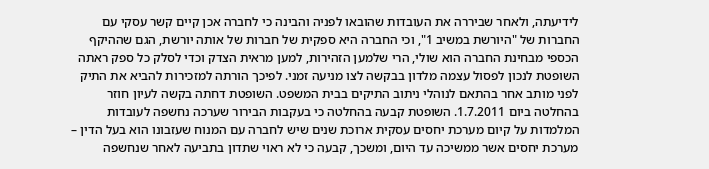לידיעתה, ולאחר שביררה את העובדות שהובאו לפניה והבינה כי לחברה אכן קיים קשר עסקי עם החברות של "היורשת במשיב 1", וכי החברה היא ספקית של חברות של אותה יורשת, הגם שההיקף הכספי מבחינת החברה הוא שולי, הרי שלמען הזהירות, למען מראית הצדק וכדי לסלק כל ספק ראתה השופטת לנכון לפסול עצמה מלדון בבקשה לצו מניעה זמני. לפיכך הורתה למזכירות להביא את התיק לפני מותב אחר בהתאם לנוהלי ניתוב התיקים בבית המשפט. השופטת דחתה בקשה לעיון חוזר בהחלטה ביום 1.7.2011. השופטת קבעה בהחלטה כי בעקבות הבירור שערכה נחשפה לעובדות המלמדות על קיום מערכת יחסים עסקית ארוכת שנים שיש לחברה עם המנוח שעזבונו הוא בעל הדין – מערכת יחסים אשר ממשיכה עד היום, ומשכך, קבעה כי לא ראוי שתדון בתביעה לאחר שנחשפה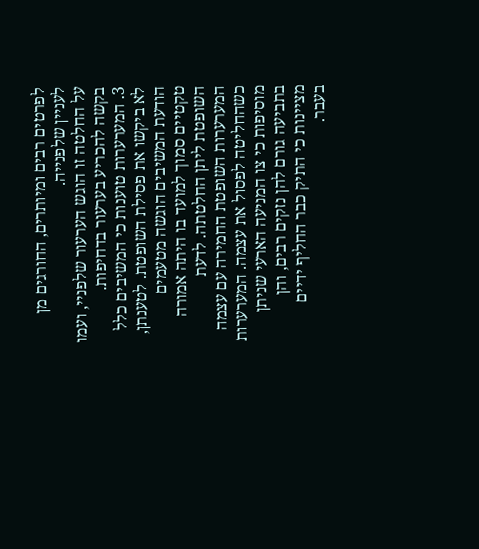לפרטים רבים ומיותרים, החורגים מן לעניין שלפנייה.
על החלטה זו הוגש הערעור שלפניי, ועמו בקשה להכריע בערעור בדחיפות.
3. המערערות טוענות כי המשיבים כלל לא ביקשו את פסילת השופטת. לטענתן, הודעת המשיבים הוגשה מטעמים טקטיים סמוך למועד בו היתה אמורה השופטת ליתן החלטתה. לדעת המערערות השופטת החמירה עם עצמה כשהחליטה לפסול את עצמה. המערערות מוסיפות כי צו המניעה הארעי שניתן בתביעה גורם להן נזקים רבים, והן מציינות כי התיק כבר החליף ידיים בעבר.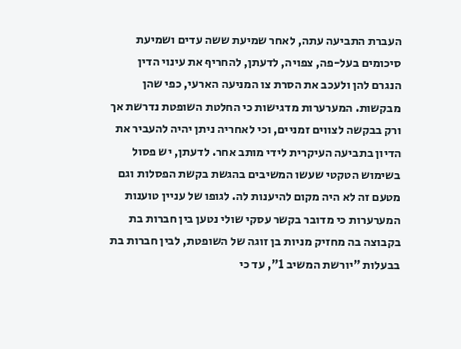העברת התביעה עתה, לאחר שמיעת ששה עדים ושמיעת סיכומים בעל-פה, צפויה, לדעתן, להחריף את עינוי הדין הנגרם להן ולעכב את הסרת צו המניעה הארעי, כפי שהן מבקשות. המערערות מדגישות כי החלטת השופטת נדרשת אך ורק בבקשה לצווים זמניים, וכי לאחריה ניתן יהיה להעביר את הדיון בתביעה העיקרית לידי מותב אחר. לדעתן, יש פסול בשימוש הטקטי שעשו המשיבים בהגשת בקשת הפסלות וגם מטעם זה לא היה מקום להיענות לה. לגופו של עניין טוענות המערערות כי מדובר בקשר עסקי שולי נטען בין חברות בת בקבוצה בה מחזיק מניות בן זוגה של השופטת, לבין חברות בת בבעלות "יורשת המשיב 1", עד כי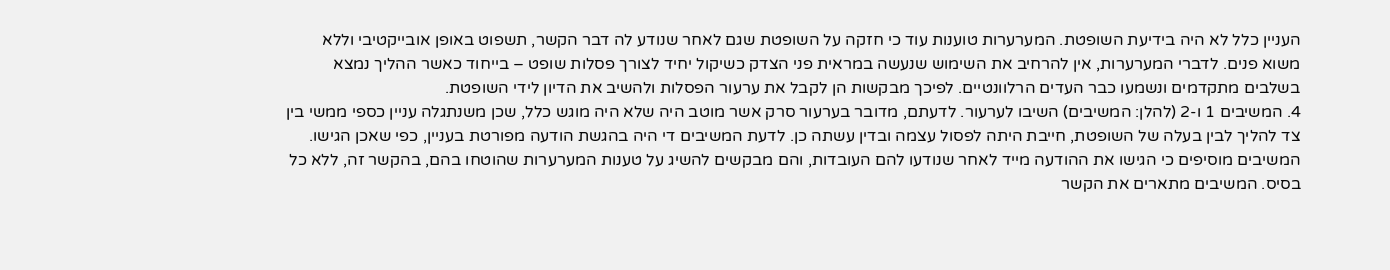העניין כלל לא היה בידיעת השופטת. המערערות טוענות עוד כי חזקה על השופטת שגם לאחר שנודע לה דבר הקשר, תשפוט באופן אובייקטיבי וללא משוא פנים. לדברי המערערות, אין להרחיב את השימוש שנעשה במראית פני הצדק כשיקול יחיד לצורך פסלות שופט – בייחוד כאשר ההליך נמצא בשלבים מתקדמים ונשמעו כבר העדים הרלוונטיים. לפיכך מבקשות הן לקבל את ערעור הפסלות ולהשיב את הדיון לידי השופטת.
4. המשיבים 1 ו-2 (להלן: המשיבים) השיבו לערעור. לדעתם, מדובר בערעור סרק אשר מוטב היה שלא היה מוגש כלל, שכן משנתגלה עניין כספי ממשי בין צד להליך לבין בעלה של השופטת, חייבת היתה לפסול עצמה ובדין עשתה כן. לדעת המשיבים די היה בהגשת הודעה מפורטת בעניין, כפי שאכן הגישו. המשיבים מוסיפים כי הגישו את ההודעה מייד לאחר שנודעו להם העובדות, והם מבקשים להשיג על טענות המערערות שהוטחו בהם, בהקשר זה, ללא כל בסיס. המשיבים מתארים את הקשר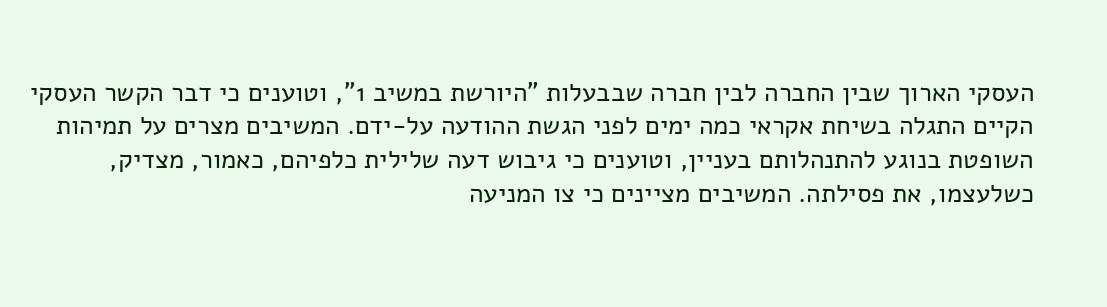העסקי הארוך שבין החברה לבין חברה שבבעלות "היורשת במשיב 1", וטוענים כי דבר הקשר העסקי הקיים התגלה בשיחת אקראי כמה ימים לפני הגשת ההודעה על-ידם. המשיבים מצרים על תמיהות השופטת בנוגע להתנהלותם בעניין, וטוענים כי גיבוש דעה שלילית כלפיהם, כאמור, מצדיק, כשלעצמו, את פסילתה. המשיבים מציינים כי צו המניעה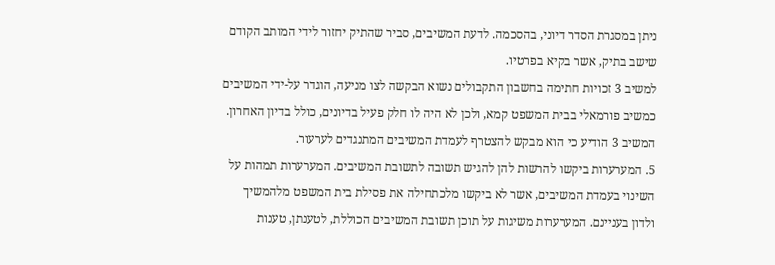ניתן במסגרת הסדר דיוני, בהסכמה. לדעת המשיבים, סביר שהתיק יחזור לידי המותב הקודם שישב בתיק, אשר בקיא בפרטיו.
למשיב 3 זכויות חתימה בחשבון התקבולים נשוא הבקשה לצו מניעה, הוגדר על-ידי המשיבים כמשיב פורמאלי בבית המשפט קמא, ולכן לא היה לו חלק פעיל בדיונים, כולל בדיון האחרון. המשיב 3 הודיע כי הוא מבקש להצטרף לעמדת המשיבים המתנגדים לערעור.
5. המערערות ביקשו להרשות להן להגיש תשובה לתשובת המשיבים. המערערות תמהות על השינוי בעמדת המשיבים, אשר לא ביקשו מלכתחילה את פסילת בית המשפט מלהמשיך ולדון בעניינם. המערערות משיגות על תוכן תשובת המשיבים הכוללת, לטענתן, טענות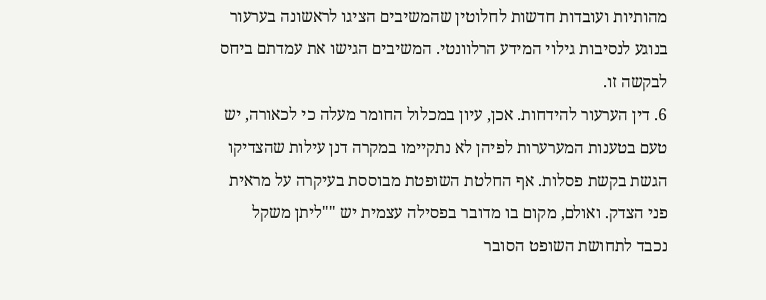מהותיות ועובדות חדשות לחלוטין שהמשיבים הציגו לראשונה בערעור בנוגע לנסיבות גילוי המידע הרלוונטי. המשיבים הגישו את עמדתם ביחס לבקשה זו.
6. דין הערעור להידחות. אכן, עיון במכלול החומר מעלה כי לכאורה, יש טעם בטענות המערערות לפיהן לא נתקיימו במקרה דנן עילות שהצדיקו הגשת בקשת פסלות. אף החלטת השופטת מבוססת בעיקרה על מראית פני הצדק. ואולם, מקום בו מדובר בפסילה עצמית יש ""ליתן משקל נכבד לתחושת השופט הסובר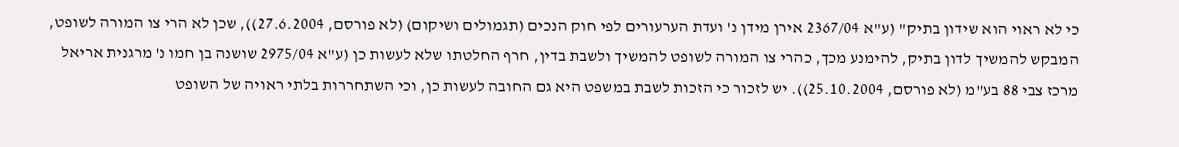כי לא ראוי הוא שידון בתיק" (ע"א 2367/04 אירן מידן נ' ועדת הערעורים לפי חוק הנכים (תגמולים ושיקום) (לא פורסם, 27.6.2004)), שכן לא הרי צו המורה לשופט, המבקש להמשיך לדון בתיק, להימנע מכך, כהרי צו המורה לשופט להמשיך ולשבת בדין, חרף החלטתו שלא לעשות כן (ע"א 2975/04 שושנה בן חמו נ' מרגנית אריאל מרכז צבי 88 בע"מ (לא פורסם, 25.10.2004)). יש לזכור כי הזכות לשבת במשפט היא גם החובה לעשות כן, וכי השתחררות בלתי ראויה של השופט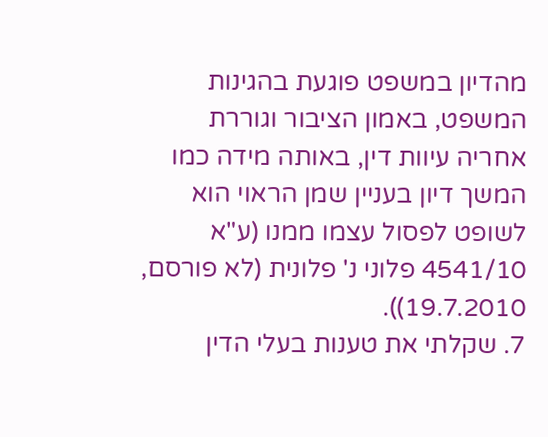מהדיון במשפט פוגעת בהגינות המשפט, באמון הציבור וגוררת אחריה עיוות דין, באותה מידה כמו המשך דיון בעניין שמן הראוי הוא לשופט לפסול עצמו ממנו (ע"א 4541/10 פלוני נ' פלונית (לא פורסם, 19.7.2010)).
7. שקלתי את טענות בעלי הדין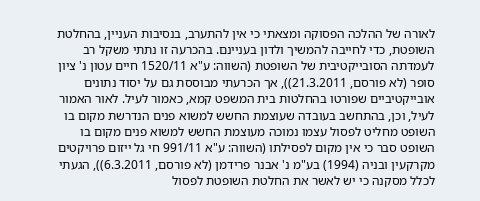לאורה של ההלכה הפסוקה ומצאתי כי אין להתערב, בנסיבות העניין, בהחלטת השופטת, כדי לחייבה להמשיך ולדון בעניינם. בהכרעה זו נתתי משקל רב לעמדתה הסובייקטיבית של השופטת (השווה: ע"א 1520/11 חיים עטון נ' ציון סופר (לא פורסם, 21.3.2011)), אך הכרעתי מבוססת גם על יסוד נתונים אובייקטיביים שפורטו בהחלטות בית המשפט קמא, כאמור לעיל. לאור האמור לעיל, וכן, בהתחשב בעובדה שעוצמת החשש למשוא פנים הנדרשת מקום בו השופט מחליט לפסול עצמו נמוכה מעוצמת החשש למשוא פנים מקום בו השופט סבר כי אין מקום לפסילתו (השווה: ע"א 991/11 חי גל ייזום פרויקטים מקרקעין ובניה (1994) בע"מ נ' אבנר פרידמן (לא פורסם, 6.3.2011)), הגעתי לכלל מסקנה כי יש לאשר את החלטת השופטת לפסול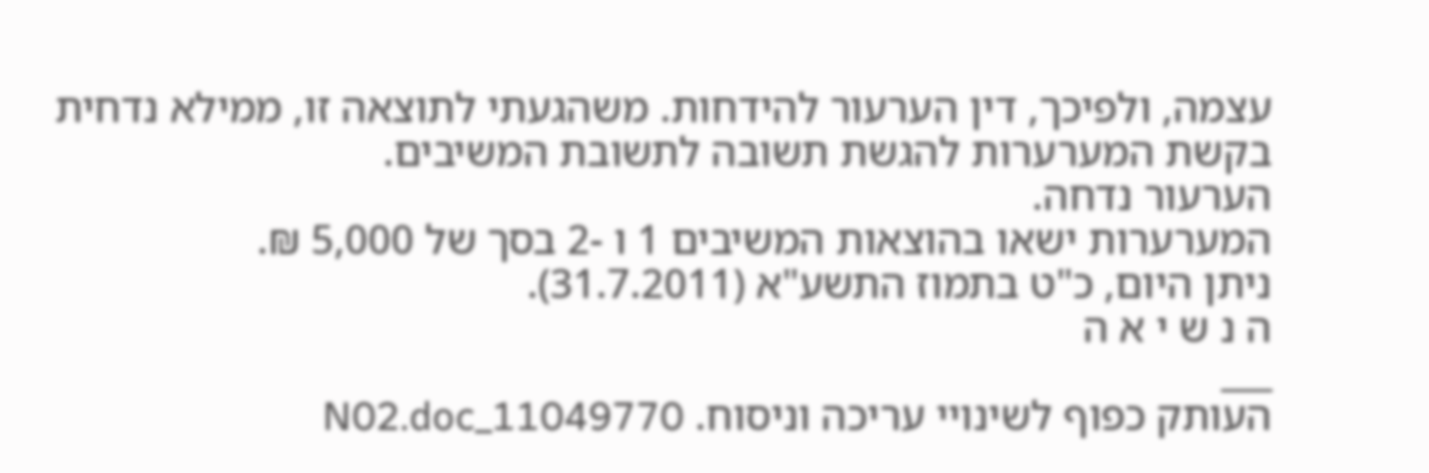עצמה, ולפיכך, דין הערעור להידחות. משהגעתי לתוצאה זו, ממילא נדחית בקשת המערערות להגשת תשובה לתשובת המשיבים.
הערעור נדחה.
המערערות ישאו בהוצאות המשיבים 1 ו -2 בסך של 5,000 ₪.
ניתן היום, כ"ט בתמוז התשע"א (31.7.2011).
ה נ ש י א ה
___
העותק כפוף לשינויי עריכה וניסוח. 11049770_N02.doc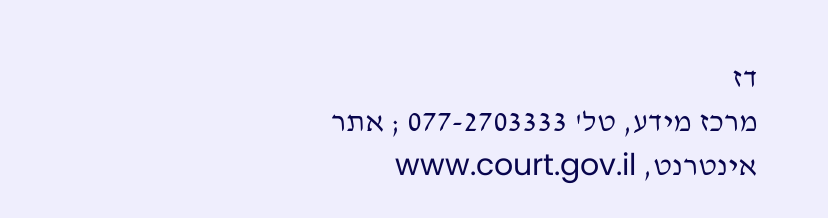דז
מרכז מידע, טל' 077-2703333 ; אתר אינטרנט, www.court.gov.il